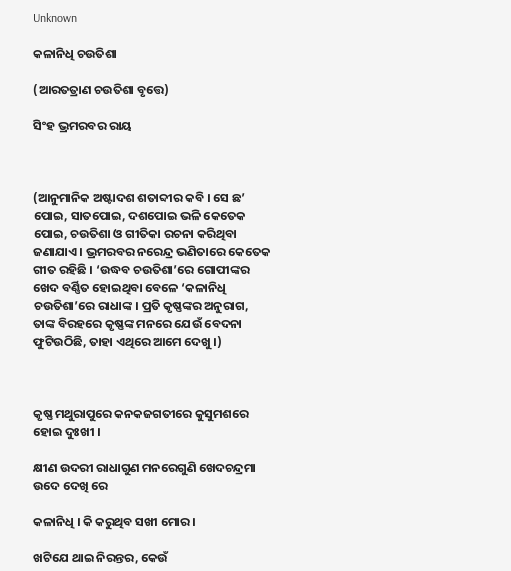Unknown

କଳାନିଧି ଚଉତିଶା

(ଆରତତ୍ରାଣ ଚଉତିଶା ବୃତ୍ତେ)

ସିଂହ ଭ୍ରମରବର ରାୟ



(ଆନୁମାନିକ ଅଷ୍ଟାଦଶ ଶତାବ୍ଦୀର କବି । ସେ ଛ’ ପୋଇ, ସାତପୋଇ, ଦଶପୋଇ ଭଳି କେତେକ ପୋଇ, ଚଉତିଶା ଓ ଗୀତିକା ରଚନା କରିଥିବା ଜଣାଯାଏ । ଭ୍ରମରବର ନରେନ୍ଦ୍ର ଭଣିତାରେ କେତେକ ଗୀତ ରହିଛି । ‘ଉଦ୍ଧବ ଚଉତିଶା’ରେ ଗୋପୀଙ୍କର ଖେଦ ବର୍ଣ୍ଣିତ ହୋଇଥିବା ବେଳେ ‘କଳାନିଧି ଚଉତିଶା’ରେ ରାଧାଙ୍କ । ପ୍ରତି କୃଷ୍ଣଙ୍କର ଅନୁରାଗ, ତାଙ୍କ ବିରହରେ କୃଷ୍ଣଙ୍କ ମନରେ ଯେଉଁ ବେଦନା ଫୁଟିଉଠିଛି, ତାହା ଏଥିରେ ଆମେ ଦେଖୁ ।)



କୃଷ୍ଣ ମଥୁରାପୁରେ କନକଜଗତୀରେ କୁସୁମଶରେ ହୋଇ ଦୁଃଖୀ ।

କ୍ଷୀଣ ଉଦରୀ ରାଧାଗୁଣ ମନରେଗୁଣି ଖେଦଚନ୍ଦ୍ରମା ଉଦେ ଦେଖି ରେ

କଳାନିଧି । କି କରୁଥିବ ସଖୀ ମୋର ।

ଖଟିଯେ ଥାଇ ନିରନ୍ତର, କେଉଁ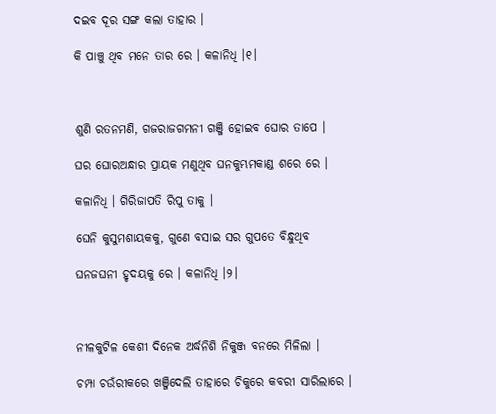ଦଇବ ଦୂର ସଙ୍ଗ କଲା ତାହାର ।

କି ପାଞ୍ଚୁ ଥିବ ମନେ ତାର ରେ । କଳାନିଧି ।୧।



ଶୁଣି ରତନମଣି, ଗଜରାଜଗମନୀ ଗଞ୍ଜି ହୋଇବ ଘୋର ତାପେ ।

ଘର ଘୋରଅନ୍ଧାର ପ୍ରାୟକ ମଣୁଥିବ ଘନକୁମ୍ଭମକାଣ୍ଡ ଶରେ ରେ ।

କଳାନିଧି । ଗିରିଜାପତି ରିପୁ ତାକୁ ।

ଘେନି କୁସୁମଶାୟକକୁ, ଗୁଣେ ବସାଇ ସର ଗୁପତେ ବିନ୍ଧୁଥିବ

ଘନଜଘନୀ ହୃଦୟକୁ ରେ । କଳାନିଧି ।୨।



ନୀଳକୁଟିଳ କେଶୀ ଦିନେକ ଅର୍ଦ୍ଧନିଶି ନିକୁଞ୍ଜ ବନରେ ମିଳିଲା ।

ଚମ୍ପା ଚଉଁରୀକରେ ଖଞ୍ଜିଦେଲି ତାହାରେ ଚିକୁରେ କବରୀ ସାରିଲାରେ ।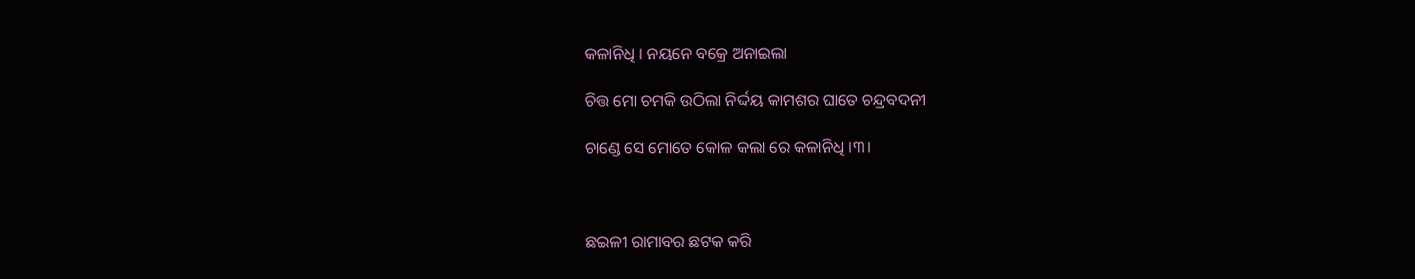କଳାନିଧି । ନୟନେ ବକ୍ରେ ଅନାଇଲା

ଚିତ୍ତ ମୋ ଚମକି ଉଠିଲା ନିର୍ଦ୍ଦୟ କାମଶର ଘାତେ ଚନ୍ଦ୍ରବଦନୀ

ଚାଣ୍ଡେ ସେ ମୋତେ କୋଳ କଲା ରେ କଳାନିଧି ।୩।



ଛଇଳୀ ରାମାବର ଛଟକ କରି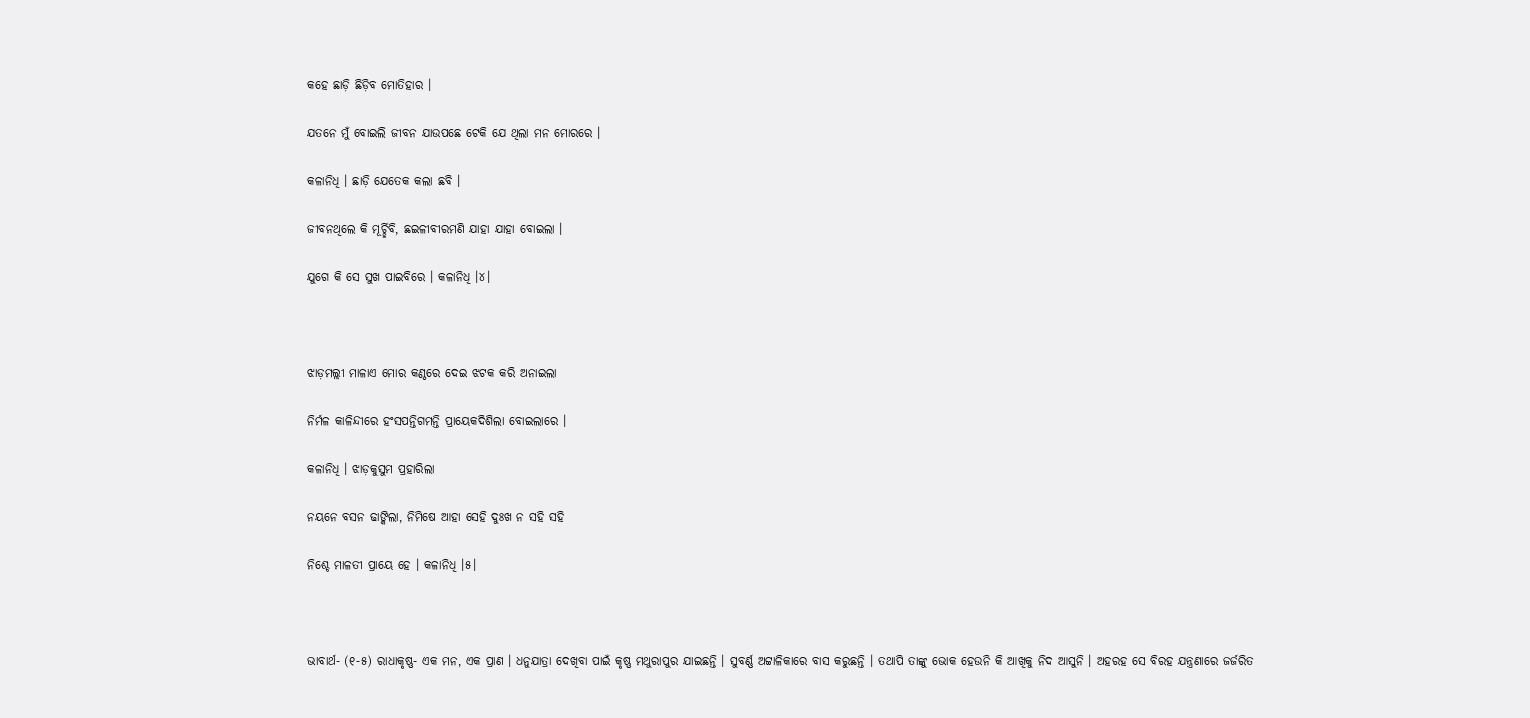କହେ ଛାଡ଼ି ଛିଡ଼ିବ ମୋତିହାର ।

ଯତନେ ମୁଁ ବୋଇଲି ଜୀବନ ଯାଉପଛେ ଟେକି ଯେ ଥିଲା ମନ ମୋରରେ ।

କଳାନିଧି । ଛାଡ଼ି ଯେତେକ କଲା ଛବି ।

ଜୀବନଥିଲେ କି ମୂର୍ଚ୍ଛିବି, ଛଇଳୀବୀରମଣି ଯାହା ଯାହା ବୋଇଲା ।

ଯୁଗେ କି ସେ ସୁଖ ପାଇବିରେ । କଳାନିଧି ।୪।



ଝାଡ଼ମଲ୍ଲୀ ମାଳାଏ ମୋର କଣ୍ଠରେ ଦେଇ ଝଟକ କରି ଅନାଇଲା

ନିର୍ମଳ କାଳିନ୍ଦୀରେ ହଂସପନ୍ତିଗମନ୍ତି ପ୍ରାୟେକଦିଶିଲା ବୋଇଲାରେ ।

କଳାନିଧି । ଝାଡ଼କୁସୁମ ପ୍ରହାରିଲା

ନୟନେ ବସନ ଢାଙ୍କିଲା, ନିମିଷେ ଆହା ସେହି ଦୁଃଖ ନ ସହି ସହି

ନିଶ୍ଚେ ମାଳତୀ ପ୍ରାୟେ ହେ । କଳାନିଧି ।୫।



ଭାବାର୍ଥ- (୧-୫) ରାଧାକୃଷ୍ଣ- ଏକ ମନ, ଏକ ପ୍ରାଣ । ଧନୁଯାତ୍ରା ଦେଖିବା ପାଇଁ କୃଷ୍ଣ ମଥୁରାପୁର ଯାଇଛନ୍ତି । ସୁବର୍ଣ୍ଣ ଅଟ୍ଟାଳିକାରେ ବାସ କରୁଛନ୍ତି । ତଥାପି ତାଙ୍କୁ ଭୋକ ହେଉନି କି ଆଖିକୁ ନିଦ ଆସୁନି । ଅହରହ ସେ ବିରହ ଯନ୍ତ୍ରଣାରେ ଜର୍ଜରିତ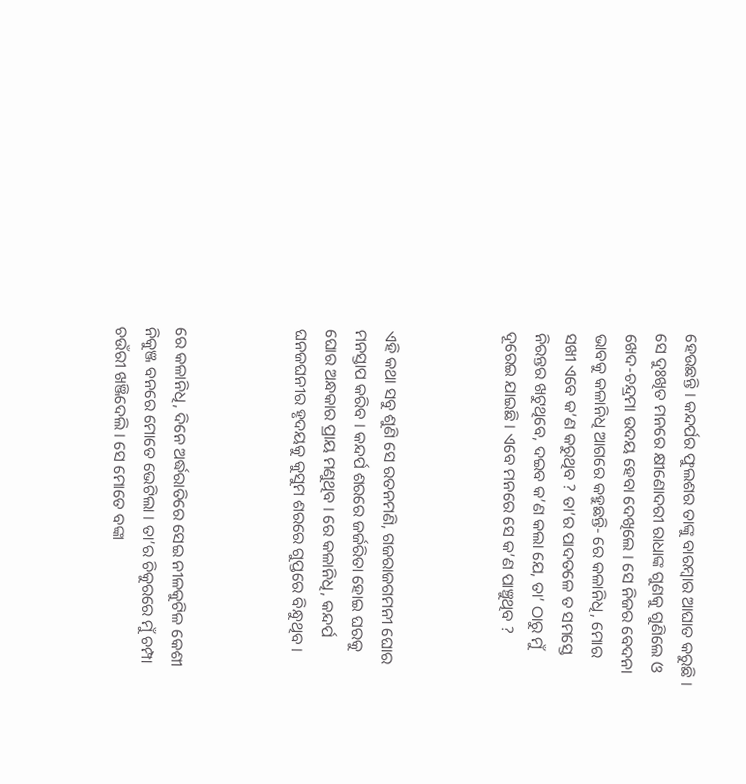ହେଉଛନ୍ତି । କନ୍ଦର୍ପର ଫୁଲଶର ତାଙ୍କୁ ବାରମ୍ବାର ଆଘାତ କରୁଛି । ସେ ଦୁଃଖିତ ମନରେ କ୍ଷୀଣୋଦରୀ ରାଧାଙ୍କ ଗୁଣକୁ ଗୁଣିଲେ ଓ ଖେଦ-ଚନ୍ଦ୍ରମା ଉଦୟ ହେବା ଦେଖିଲେ । ସେ ନିଜର ବେଦନା ଭାବକୁ କଳାନିଧି ଆଗରେ କହୁଛନ୍ତି- ରେ କଳାନିଧି, ମୋର ସଖୀ ଏବେ କ’ଣ କରୁଥିବ ? ତା’ର ପାଦତଳେ ତ ସମସ୍ତେ ନିରନ୍ତର ଖଟୁଥିବେ, ଦଇବ କ’ଣ କଲା ଯେ, ତା’ ଠାରୁ ମୁଁ ଦୂରେଇ ଯାଇଛି । ଏବେ ମନରେ ସେ କ’ଣ ପାଞ୍ଚୁଥିବ ?



ଏହି କଥା ସବୁ ଶୁଣି ସେ ରତନମଣି, ଗଜରାଜଗମନୀ ଘୋର ମନସ୍ତାପ କରିବ । କନ୍ଦର୍ପ ଶରରେ ଜର୍ଜରିତା ହୋଇ ଘରକୁ ଘୋର ଅନ୍ଧକାର ପ୍ରାୟ ମଣୁଥିବ । ରେ କଳାନିଧି, କନ୍ଦର୍ପ ଘନଜଘନୀର ହୃଦୟକୁ କୁସୁମ ଶରରେ ଗୁପ୍ତରେ ବିନ୍ଧୁଥିବ ।



ରେ କଳାନିଧି, ଦିନେ ଅର୍ଦ୍ଧରାତିରେ ସେଇ ନୀଳକୁଟିଳ କେଶୀ ନିକୁଞ୍ଜ ବନରେ ମୋତେ ଭେଟିଲା । ତା’ର ଚିକୁରରେ ମୁଁ ଚମ୍ପା ଚଉଁରୀ ଖଞ୍ଜିଦେଲି । ସେ ମୋତେ ବଙ୍କା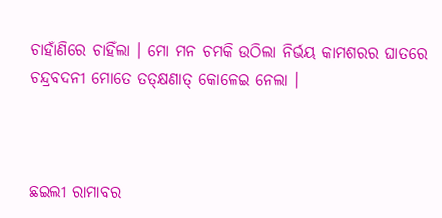ଚାହାଁଣିରେ ଚାହିଁଲା । ମୋ ମନ ଚମକି ଉଠିଲା ନିର୍ଭୟ କାମଶରର ଘାତରେ ଚନ୍ଦ୍ରବଦନୀ ମୋତେ ତତ୍‌କ୍ଷଣାତ୍ କୋଳେଇ ନେଲା ।



ଛଇଲୀ ରାମାବର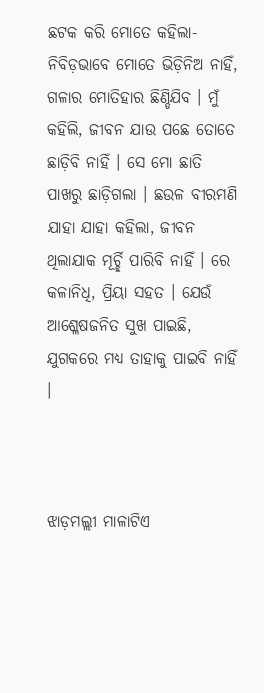ଛଟକ କରି ମୋତେ କହିଲା- ନିବିଡ଼ଭାବେ ମୋତେ ଭିଡ଼ିନିଅ ନାହିଁ, ଗଳାର ମୋତିହାର ଛିଣ୍ଡିଯିବ । ମୁଁ କହିଲି, ଜୀବନ ଯାଉ ପଛେ ତୋତେ ଛାଡ଼ିବି ନାହିଁ । ସେ ମୋ ଛାତି ପାଖରୁ ଛାଡ଼ିଗଲା । ଛଉଳ ବୀରମଣି ଯାହା ଯାହା କହିଲା, ଜୀବନ ଥିଲାଯାକ ମୂର୍ଚ୍ଛି ପାରିବି ନାହିଁ । ରେ କଳାନିଧି, ପ୍ରିୟା ସହତ । ଯେଉଁ ଆଶ୍ଳେଷଜନିତ ସୁଖ ପାଇଛି, ଯୁଗକରେ ମଧ୍ୟ ତାହାକୁ ପାଇବି ନାହିଁ ।



ଝାଡ଼ମଲ୍ଲୀ ମାଳାଟିଏ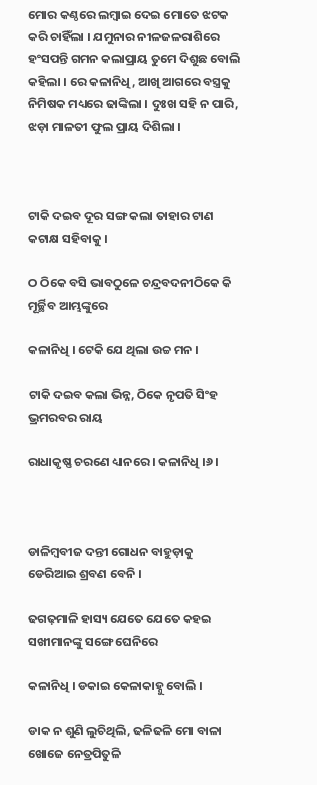ମୋର କଣ୍ଠରେ ଲମ୍ବାଇ ଦେଇ ମୋତେ ଝଟକ କରି ଚାହିଁଲା । ଯମୁନାର ନୀଳଜଳରାଶିରେ ହଂସପନ୍ତି ଗମନ କଲାପ୍ରାୟ ତୁମେ ଦିଶୁଛ ବୋଲି କହିଲା । ରେ କଳାନିଧି, ଆଖି ଆଗରେ ବସ୍ତ୍ରକୁ ନିମିଷକ ମଧ୍ୟରେ ଢାଙ୍କିଲା । ଦୁଃଖ ସହି ନ ପାରି, ଝଡ଼ା ମାଳତୀ ଫୁଲ ପ୍ରାୟ ଦିଶିଲା ।



ଟାକି ଦଇବ ଦୂର ସଙ୍ଗ କଲା ତାହାର ଟାଣ କଟାକ୍ଷ ସହିବାକୁ ।

ଠ ଠିକେ ବସି ଭାବଠୁଳେ ଚନ୍ଦ୍ରବଦନୀଠିକେ କି ମୂର୍ଚ୍ଛିବ ଆମ୍ଭଙ୍କୁରେ

କଳାନିଧି । ଟେକି ଯେ ଥିଲା ଉଚ୍ଚ ମନ ।

ଟାକି ଦଇବ କଲା ଭିନ୍ନ, ଠିକେ ନୃପତି ସିଂହ ଭ୍ରମରବର ରାୟ

ରାଧାକୃଷ୍ଣ ଚରଣେ ଧ୍ୟାନରେ । କଳାନିଧି ।୬।



ଡାଳିମ୍ବବୀଜ ଦନ୍ତୀ ଗୋଧନ ବାହୁଡ଼ାକୁ ଡେରିଆଇ ଶ୍ରବଣ ବେନି ।

ଢଗଢ଼ମାଳି ହାସ୍ୟ ଯେତେ ଯେତେ କହଇ ସଖୀମାନଙ୍କୁ ସଙ୍ଗେ ଘେନିରେ

କଳାନିଧି । ଡକାଇ କେଳାକାହ୍ନୁ ବୋଲି ।

ଡାକ ନ ଶୁଣି ଲୁଚିଥିଲି, ଢଳିଢଳି ମୋ ବାଳା ଖୋଜେ ନେତ୍ରପିତୁଳି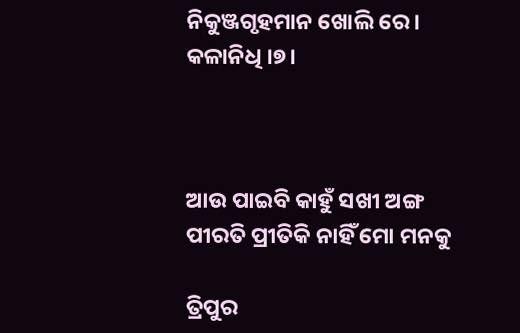ନିକୁଞ୍ଜଗୃହମାନ ଖୋଲି ରେ । କଳାନିଧି ।୭।



ଆଉ ପାଇବି କାହୁଁ ସଖୀ ଅଙ୍ଗ ପୀରତି ପ୍ରୀତିକି ନାହିଁ ମୋ ମନକୁ

ତ୍ରିପୁର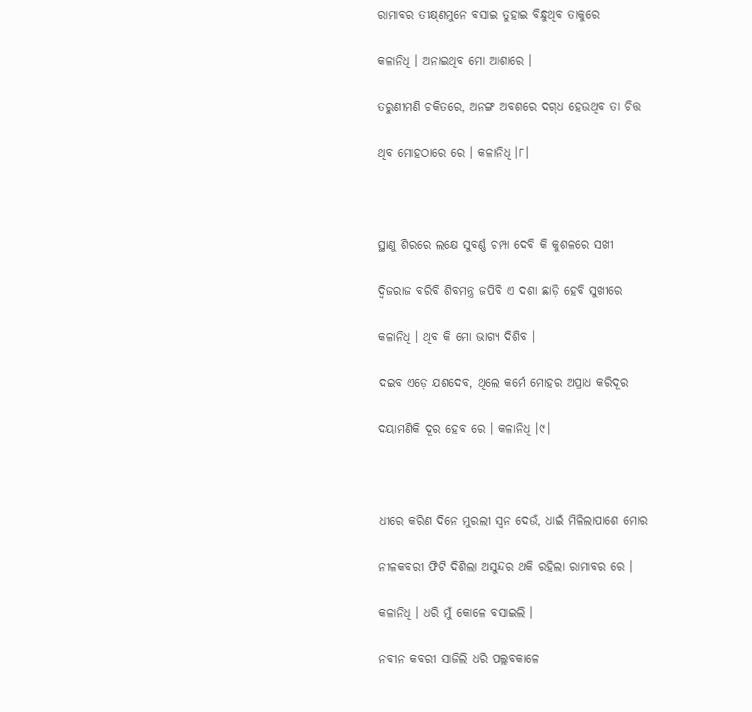ରାମାବର ତୀକ୍ଷ୍‌ଣମୁନେ ବସାଇ ତୁହାଇ ବିନ୍ଧୁଥିବ ତାକୁରେ

କଳାନିଧି । ଅନାଇଥିବ ମୋ ଆଶାରେ ।

ତରୁଣୀମଣି ଚକିତରେ, ଅନଙ୍ଗ ଅବଶରେ ଦଗ୍‌ଧ ହେଉଥିବ ତା ଚିତ୍ତ

ଥିବ ମୋହଠାରେ ରେ । କଳାନିଧି ।୮।



ସ୍ଥାଣୁ ଶିରରେ ଲକ୍ଷେ ସୁବର୍ଣ୍ଣ ଚମ୍ପା ଦେବି କି କୁଶଳରେ ସଖୀ

ଦ୍ୱିଜରାଜ ବରିବି ଶିବମନ୍ତ୍ର ଜପିବି ଏ ଦଶା ଛାଡ଼ି ହେବି ସୁଖୀରେ

କଳାନିଧି । ଥିବ କି ମୋ ଭାଗ୍ୟ ଦିଶିବ ।

ଦଇବ ଏଡ଼େ ଯଶଦେବ, ଥିଲେ କର୍ମେ ମୋହର ଅପ୍ରାଧ କରିଦୂର

ଦୟାମଣିକି ଦୂର ହେବ ରେ । କଳାନିଧି ।୯।



ଧୀରେ କରିଣ ଦିନେ ମୁରଲୀ ସ୍ୱନ ଦେଉଁ, ଧାଇଁ ମିଳିଲାପାଶେ ମୋର

ନୀଳକବରୀ ଫିଟି ଦିଶିଲା ଅସୁନ୍ଦର ଥକି ରହିଲା ରାମାବର ରେ ।

କଳାନିଧି । ଧରି ମୁଁ କୋଳେ ବସାଇଲି ।

ନବୀନ କବରୀ ସାଜିଲି ଧରି ପଲ୍ଲବକାଳେ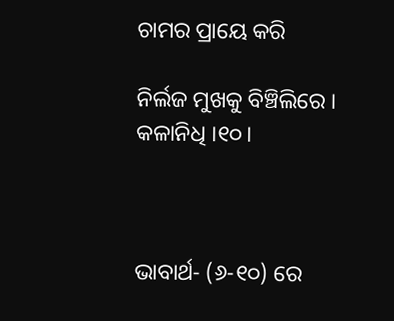ଚାମର ପ୍ରାୟେ କରି

ନିର୍ଲଜ ମୁଖକୁ ବିଞ୍ଚିଲିରେ । କଳାନିଧି ।୧୦।



ଭାବାର୍ଥ- (୬-୧୦) ରେ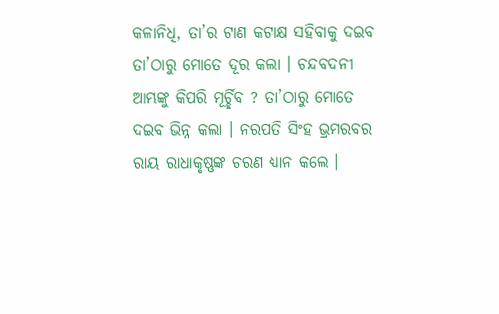କଳାନିଧି, ତା’ର ଟାଣ କଟାକ୍ଷ ସହିବାକୁ ଦଇବ ତା’ଠାରୁ ମୋତେ ଦୂର କଲା । ଚନ୍ଦବଦନୀ ଆମ୍ଭଙ୍କୁ କିପରି ମୂର୍ଚ୍ଛିବ ? ତା’ଠାରୁ ମୋତେ ଦଇବ ଭିନ୍ନ କଲା । ନରପତି ସିଂହ ଭ୍ରମରବର ରାୟ ରାଧାକୃଷ୍ଣଙ୍କ ଚରଣ ଧ୍ୟାନ କଲେ ।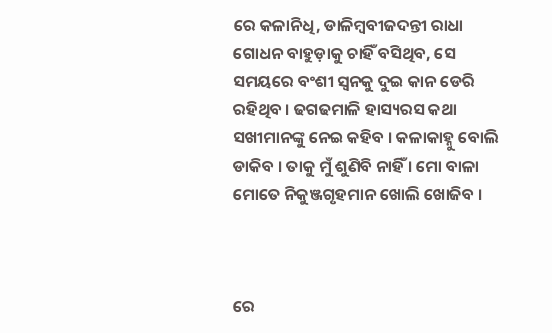ରେ କଳାନିଧି, ଡାଳିମ୍ବବୀଜଦନ୍ତୀ ରାଧା ଗୋଧନ ବାହୁଡ଼ାକୁ ଚାହିଁ ବସିଥିବ, ସେ ସମୟରେ ବଂଶୀ ସ୍ଵନକୁ ଦୁଇ କାନ ଡେରି ରହିଥିବ । ଢଗଢମାଳି ହାସ୍ୟରସ କଥା ସଖୀମାନଙ୍କୁ ନେଇ କହିବ । କଳାକାହ୍ନୁ ବୋଲି ଡାକିବ । ତାକୁ ମୁଁ ଶୁଣିବି ନାହିଁ । ମୋ ବାଳା ମୋତେ ନିକୁଞ୍ଜଗୃହମାନ ଖୋଲି ଖୋଜିବ ।



ରେ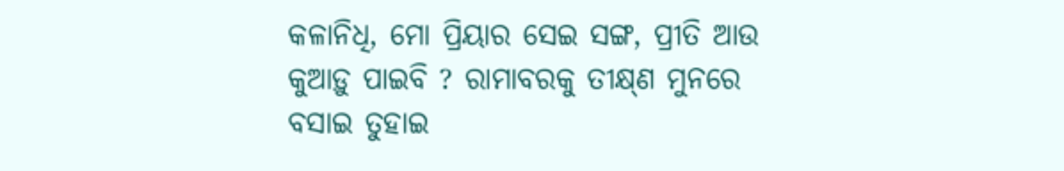କଳାନିଧି, ମୋ ପ୍ରିୟାର ସେଇ ସଙ୍ଗ, ପ୍ରୀତି ଆଉ କୁଆଡ଼ୁ ପାଇବି ? ରାମାବରକୁ ତୀକ୍ଷ୍‌ଣ ମୁନରେ ବସାଇ ତୁହାଇ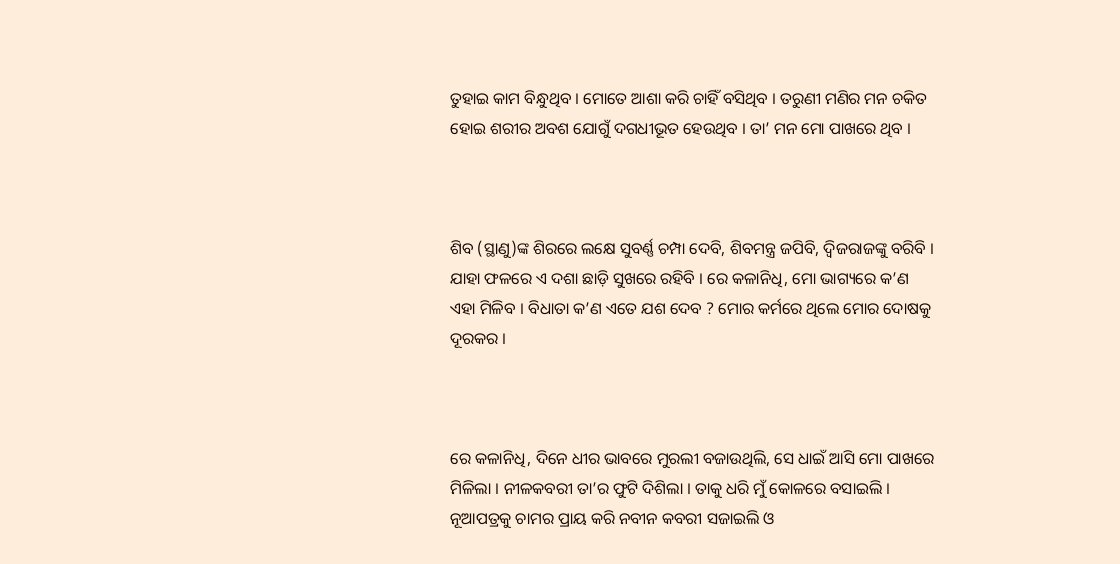ତୁହାଇ କାମ ବିନ୍ଧୁଥିବ । ମୋତେ ଆଶା କରି ଚାହିଁ ବସିଥିବ । ତରୁଣୀ ମଣିର ମନ ଚକିତ ହୋଇ ଶରୀର ଅବଶ ଯୋଗୁଁ ଦଗଧୀଭୂତ ହେଉଥିବ । ତା’ ମନ ମୋ ପାଖରେ ଥିବ ।



ଶିବ (ସ୍ଥାଣୁ)ଙ୍କ ଶିରରେ ଲକ୍ଷେ ସୁବର୍ଣ୍ଣ ଚମ୍ପା ଦେବି, ଶିବମନ୍ତ୍ର ଜପିବି, ଦ୍ୱିଜରାଜଙ୍କୁ ବରିବି । ଯାହା ଫଳରେ ଏ ଦଶା ଛାଡ଼ି ସୁଖରେ ରହିବି । ରେ କଳାନିଧି, ମୋ ଭାଗ୍ୟରେ କ’ଣ ଏହା ମିଳିବ । ବିଧାତା କ’ଣ ଏତେ ଯଶ ଦେବ ? ମୋର କର୍ମରେ ଥିଲେ ମୋର ଦୋଷକୁ ଦୂରକର ।



ରେ କଳାନିଧି, ଦିନେ ଧୀର ଭାବରେ ମୁରଲୀ ବଜାଉଥିଲି, ସେ ଧାଇଁ ଆସି ମୋ ପାଖରେ ମିଳିଲା । ନୀଳକବରୀ ତା’ର ଫୁଟି ଦିଶିଲା । ତାକୁ ଧରି ମୁଁ କୋଳରେ ବସାଇଲି । ନୂଆପତ୍ରକୁ ଚାମର ପ୍ରାୟ କରି ନବୀନ କବରୀ ସଜାଇଲି ଓ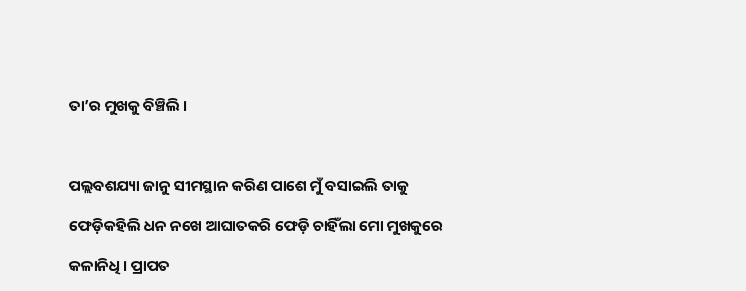ତା’ର ମୁଖକୁ ବିଞ୍ଚିଲି ।



ପଲ୍ଲବଶଯ୍ୟା ଜାନୁ ସୀମସ୍ଥାନ କରିଣ ପାଶେ ମୁଁ ବସାଇଲି ତାକୁ

ଫେଡ଼ିକହିଲି ଧନ ନଖେ ଆଘାତକରି ଫେଡ଼ି ଚାହିଁଲା ମୋ ମୁଖକୁରେ

କଳାନିଧି । ପ୍ରାପତ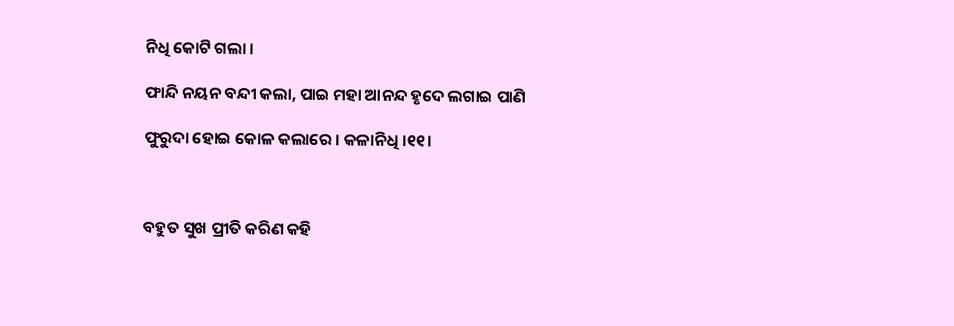ନିଧି କୋଟି ଗଲା ।

ଫାନ୍ଦି ନୟନ ବନ୍ଦୀ କଲା, ପାଇ ମହା ଆନନ୍ଦ ହୃଦେ ଲଗାଇ ପାଣି

ଫୁରୁଦା ହୋଇ କୋଳ କଲାରେ । କଳାନିଧି ।୧୧।



ବହୁତ ସୁଖ ପ୍ରୀତି କରିଣ କହି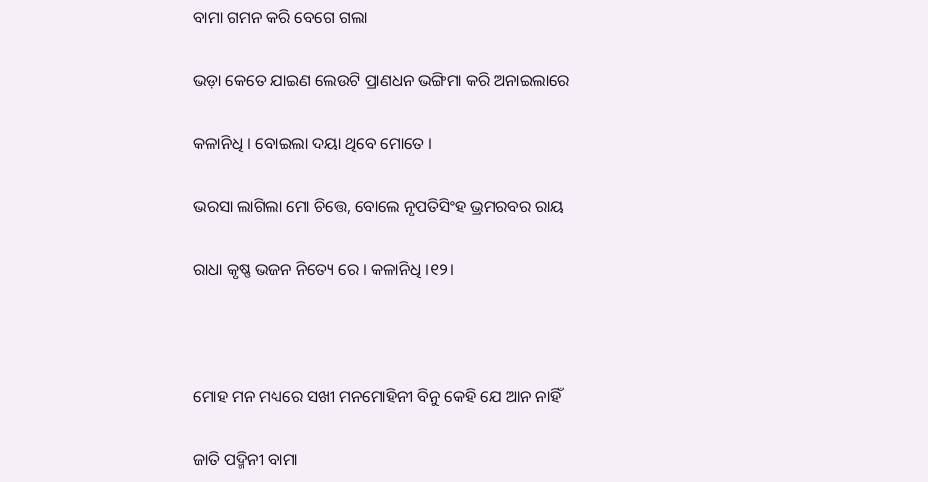ବାମା ଗମନ କରି ବେଗେ ଗଲା

ଭଡ଼ା କେତେ ଯାଇଣ ଲେଉଟି ପ୍ରାଣଧନ ଭଙ୍ଗିମା କରି ଅନାଇଲାରେ

କଳାନିଧି । ବୋଇଲା ଦୟା ଥିବେ ମୋତେ ।

ଭରସା ଲାଗିଲା ମୋ ଚିତ୍ତେ, ବୋଲେ ନୃପତିସିଂହ ଭ୍ରମରବର ରାୟ

ରାଧା କୃଷ୍ଣ ଭଜନ ନିତ୍ୟେ ରେ । କଳାନିଧି ।୧୨।



ମୋହ ମନ ମଧ୍ୟରେ ସଖୀ ମନମୋହିନୀ ବିନୁ କେହି ଯେ ଆନ ନାହିଁ

ଜାତି ପଦ୍ମିନୀ ବାମା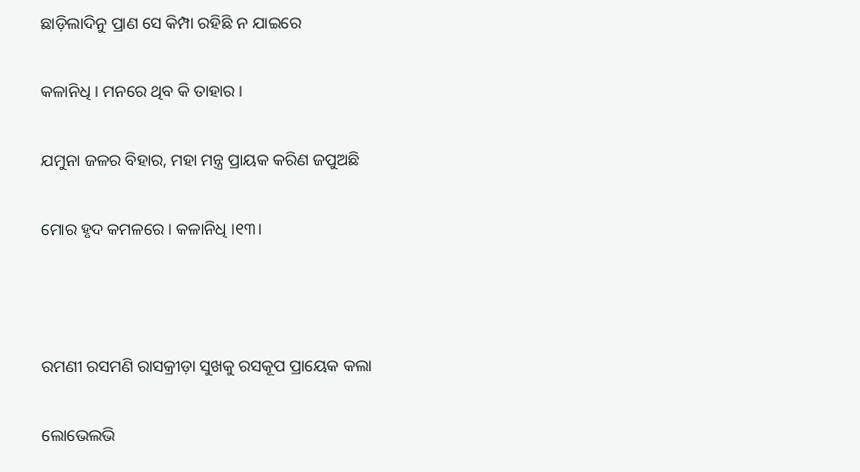ଛାଡ଼ିଲାଦିନୁ ପ୍ରାଣ ସେ କିମ୍ପା ରହିଛି ନ ଯାଇରେ

କଳାନିଧି । ମନରେ ଥିବ କି ତାହାର ।

ଯମୁନା ଜଳର ବିହାର, ମହା ମନ୍ତ୍ର ପ୍ରାୟକ କରିଣ ଜପୁଅଛି

ମୋର ହୃଦ କମଳରେ । କଳାନିଧି ।୧୩।



ରମଣୀ ରସମଣି ରାସକ୍ରୀଡ଼ା ସୁଖକୁ ରସକୂପ ପ୍ରାୟେକ କଲା

ଲୋଭେଲଭି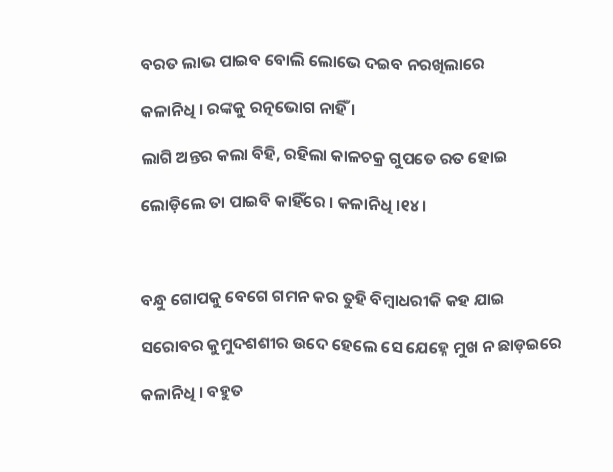ବରତ ଲାଭ ପାଇବ ବୋଲି ଲୋଭେ ଦଇବ ନରଖିଲାରେ

କଳାନିଧି । ରଙ୍କକୁ ରତ୍ନଭୋଗ ନାହିଁ ।

ଲାଗି ଅନ୍ତର କଲା ବିହି, ରହିଲା କାଳଚକ୍ର ଗୁପତେ ରତ ହୋଇ

ଲୋଡ଼ିଲେ ତା ପାଇବି କାହିଁରେ । କଳାନିଧି ।୧୪।



ବନ୍ଧୁ ଗୋପକୁ ବେଗେ ଗମନ କର ତୁହି ବିମ୍ବାଧରୀକି କହ ଯାଇ

ସରୋବର କୁମୁଦଶଶୀର ଉଦେ ହେଲେ ସେ ଯେହ୍ନେ ମୁଖ ନ ଛାଡ଼ଇରେ

କଳାନିଧି । ବହୁତ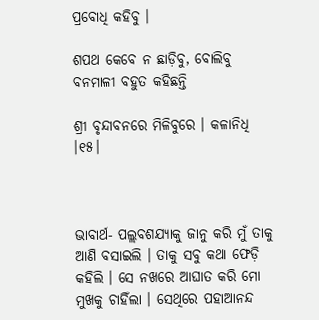ପ୍ରବୋଧି କହିବୁ ।

ଶପଥ କେବେ ନ ଛାଡ଼ିବୁ, ବୋଲିବୁ ବନମାଳୀ ବହୁତ କହିଛନ୍ତି

ଶ୍ରୀ ବୃନ୍ଦାବନରେ ମିଳିବୁରେ । କଳାନିଧି ।୧୫।



ଭାବାର୍ଥ- ପଲ୍ଲବଶଯ୍ୟାକୁ ଜାନୁ କରି ମୁଁ ତାକୁ ଆଣି ବସାଇଲି । ତାକୁ ସବୁ କଥା ଫେଡ଼ି କହିଲି । ସେ ନଖରେ ଆଘାତ କରି ମୋ ମୁଖକୁ ଚାହିଁଲା । ସେଥିରେ ପହାଆନନ୍ଦ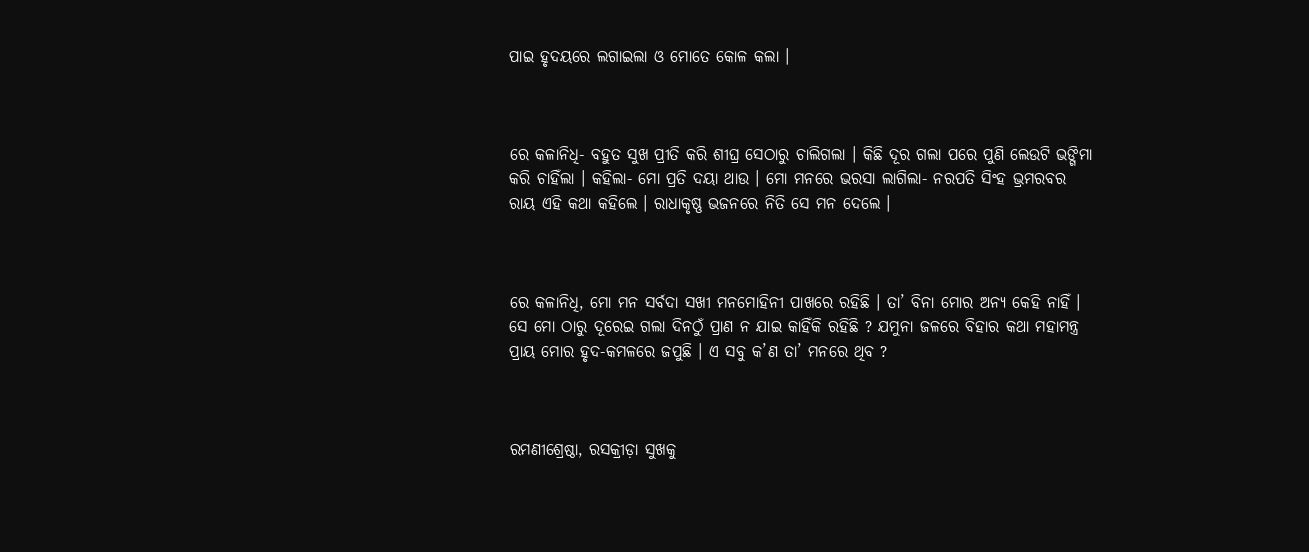ପାଇ ହୃଦୟରେ ଲଗାଇଲା ଓ ମୋତେ କୋଳ କଲା ।



ରେ କଳାନିଧି- ବହୁତ ସୁଖ ପ୍ରୀତି କରି ଶୀଘ୍ର ସେଠାରୁ ଚାଲିଗଲା । କିଛି ଦୂର ଗଲା ପରେ ପୁଣି ଲେଉଟି ଭଙ୍ଗିମା କରି ଚାହିଁଲା । କହିଲା- ମୋ ପ୍ରତି ଦୟା ଥାଉ । ମୋ ମନରେ ଭରସା ଲାଗିଲା- ନରପତି ସିଂହ ଭ୍ରମରବର ରାୟ ଏହି କଥା କହିଲେ । ରାଧାକୃଷ୍ଣ ଭଜନରେ ନିତି ସେ ମନ ଦେଲେ ।



ରେ କଳାନିଧି, ମୋ ମନ ସର୍ବଦା ସଖୀ ମନମୋହିନୀ ପାଖରେ ରହିଛି । ତା’ ବିନା ମୋର ଅନ୍ୟ କେହି ନାହିଁ । ସେ ମୋ ଠାରୁ ଦୂରେଇ ଗଲା ଦିନଠୁଁ ପ୍ରାଣ ନ ଯାଇ କାହିଁକି ରହିଛି ? ଯମୁନା ଜଳରେ ବିହାର କଥା ମହାମନ୍ତ୍ର ପ୍ରାୟ ମୋର ହୃଦ-କମଳରେ ଜପୁଛି । ଏ ସବୁ କ’ଣ ତା’ ମନରେ ଥିବ ?



ରମଣୀଶ୍ରେଷ୍ଠା, ରସକ୍ରୀଡ଼ା ସୁଖକୁ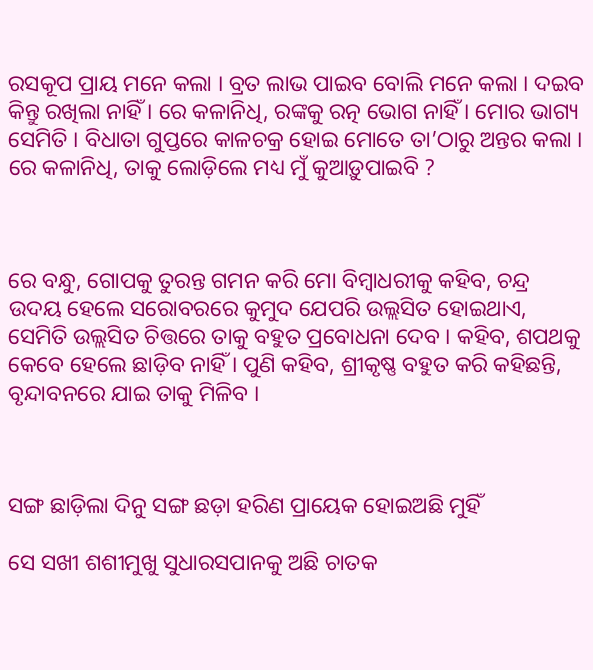ରସକୂପ ପ୍ରାୟ ମନେ କଲା । ବ୍ରତ ଲାଭ ପାଇବ ବୋଲି ମନେ କଲା । ଦଇବ କିନ୍ତୁ ରଖିଲା ନାହିଁ । ରେ କଳାନିଧି, ରଙ୍କକୁ ରତ୍ନ ଭୋଗ ନାହିଁ । ମୋର ଭାଗ୍ୟ ସେମିତି । ବିଧାତା ଗୁପ୍ତରେ କାଳଚକ୍ର ହୋଇ ମୋତେ ତା’ଠାରୁ ଅନ୍ତର କଲା । ରେ କଳାନିଧି, ତାକୁ ଲୋଡ଼ିଲେ ମଧ୍ୟ ମୁଁ କୁଆଡ଼ୁପାଇବି ?



ରେ ବନ୍ଧୁ, ଗୋପକୁ ତୁରନ୍ତ ଗମନ କରି ମୋ ବିମ୍ବାଧରୀକୁ କହିବ, ଚନ୍ଦ୍ର ଉଦୟ ହେଲେ ସରୋବରରେ କୁମୁଦ ଯେପରି ଉଲ୍ଲସିତ ହୋଇଥାଏ, ସେମିତି ଉଲ୍ଲସିତ ଚିତ୍ତରେ ତାକୁ ବହୁତ ପ୍ରବୋଧନା ଦେବ । କହିବ, ଶପଥକୁ କେବେ ହେଲେ ଛାଡ଼ିବ ନାହିଁ । ପୁଣି କହିବ, ଶ୍ରୀକୃଷ୍ଣ ବହୁତ କରି କହିଛନ୍ତି, ବୃନ୍ଦାବନରେ ଯାଇ ତାକୁ ମିଳିବ ।



ସଙ୍ଗ ଛାଡ଼ିଲା ଦିନୁ ସଙ୍ଗ ଛଡ଼ା ହରିଣ ପ୍ରାୟେକ ହୋଇଅଛି ମୁହିଁ

ସେ ସଖୀ ଶଶୀମୁଖୁ ସୁଧାରସପାନକୁ ଅଛି ଚାତକ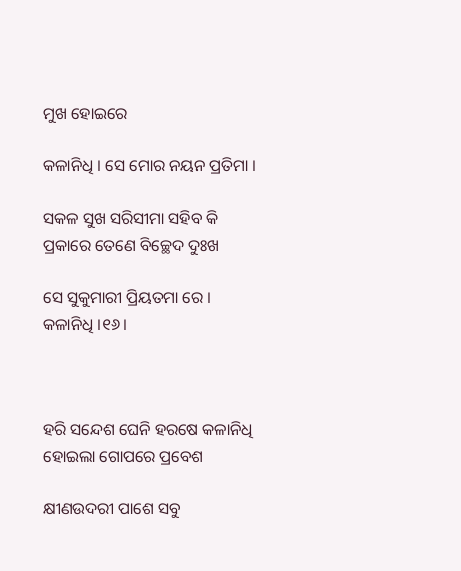ମୁଖ ହୋଇରେ

କଳାନିଧି । ସେ ମୋର ନୟନ ପ୍ରତିମା ।

ସକଳ ସୁଖ ସରିସୀମା ସହିବ କି ପ୍ରକାରେ ତେଣେ ବିଚ୍ଛେଦ ଦୁଃଖ

ସେ ସୁକୁମାରୀ ପ୍ରିୟତମା ରେ । କଳାନିଧି ।୧୬।



ହରି ସନ୍ଦେଶ ଘେନି ହରଷେ କଳାନିଧି ହୋଇଲା ଗୋପରେ ପ୍ରବେଶ

କ୍ଷୀଣଉଦରୀ ପାଶେ ସବୁ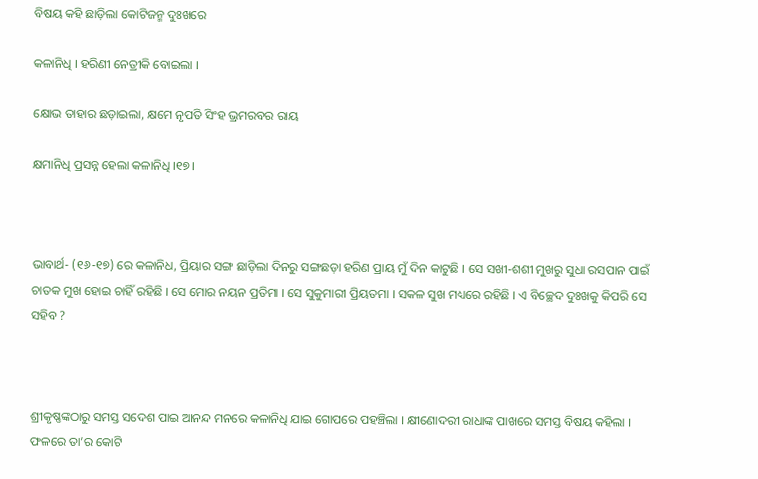ବିଷୟ କହି ଛାଡ଼ିଲା କୋଟିଜନ୍ମ ଦୁଃଖରେ

କଳାନିଧି । ହରିଣୀ ନେତ୍ରୀକି ବୋଇଲା ।

କ୍ଷୋଭ ତାହାର ଛଡ଼ାଇଲା, କ୍ଷମେ ନୃପତି ସିଂହ ଭ୍ରମରବର ରାୟ

କ୍ଷମାନିଧି ପ୍ରସନ୍ନ ହେଲା କଳାନିଧି ।୧୭।



ଭାବାର୍ଥ- (୧୬-୧୭) ରେ କଳାନିଧ, ପ୍ରିୟାର ସଙ୍ଗ ଛାଡ଼ିଲା ଦିନରୁ ସଙ୍ଗଛଡ଼ା ହରିଣ ପ୍ରାୟ ମୁଁ ଦିନ କାଟୁଛି । ସେ ସଖୀ-ଶଶୀ ମୁଖରୁ ସୁଧା ରସପାନ ପାଇଁ ଚାତକ ମୁଖ ହୋଇ ଚାହିଁ ରହିଛି । ସେ ମୋର ନୟନ ପ୍ରତିମା । ସେ ସୁକୁମାରୀ ପ୍ରିୟତମା । ସକଳ ସୁଖ ମଧ୍ୟରେ ରହିଛି । ଏ ବିଚ୍ଛେଦ ଦୁଃଖକୁ କିପରି ସେ ସହିବ ?



ଶ୍ରୀକୃଷ୍ଣଙ୍କଠାରୁ ସମସ୍ତ ସଦେଶ ପାଇ ଆନନ୍ଦ ମନରେ କଳାନିଧି ଯାଇ ଗୋପରେ ପହଞ୍ଚିଲା । କ୍ଷୀଣୋଦରୀ ରାଧାଙ୍କ ପାଖରେ ସମସ୍ତ ବିଷୟ କହିଲା । ଫଳରେ ତା’ର କୋଟି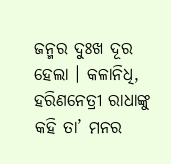ଜନ୍ମର ଦୁଃଖ ଦୂର ହେଲା । କଳାନିଧି, ହରିଣନେତ୍ରୀ ରାଧାଙ୍କୁ କହି ତା’ ମନର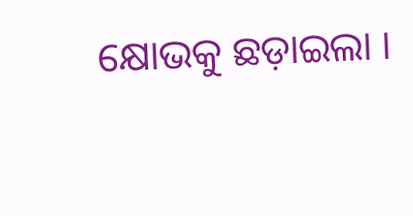କ୍ଷୋଭକୁ ଛଡ଼ାଇଲା ।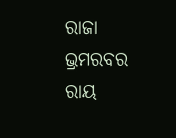ରାଜା ଭ୍ରମରବର ରାୟ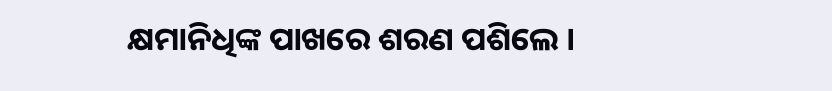କ୍ଷମାନିଧିଙ୍କ ପାଖରେ ଶରଣ ପଶିଲେ ।